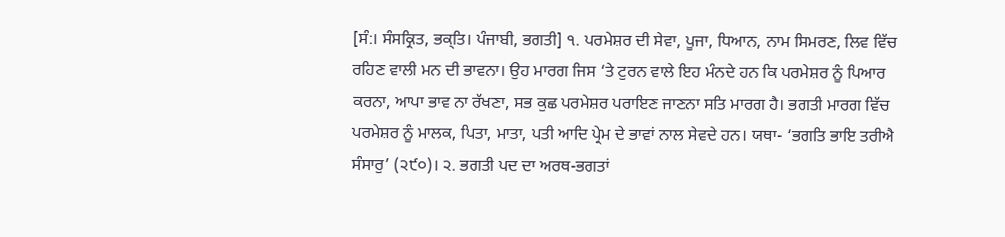[ਸੰ:। ਸੰਸਕ੍ਰਿਤ, ਭਕ੍ਤਿ। ਪੰਜਾਬੀ, ਭਗਤੀ] ੧. ਪਰਮੇਸ਼ਰ ਦੀ ਸੇਵਾ, ਪੂਜਾ, ਧਿਆਨ, ਨਾਮ ਸਿਮਰਣ, ਲਿਵ ਵਿੱਚ ਰਹਿਣ ਵਾਲੀ ਮਨ ਦੀ ਭਾਵਨਾ। ਉਹ ਮਾਰਗ ਜਿਸ ‘ਤੇ ਟੁਰਨ ਵਾਲੇ ਇਹ ਮੰਨਦੇ ਹਨ ਕਿ ਪਰਮੇਸ਼ਰ ਨੂੰ ਪਿਆਰ ਕਰਨਾ, ਆਪਾ ਭਾਵ ਨਾ ਰੱਖਣਾ, ਸਭ ਕੁਛ ਪਰਮੇਸ਼ਰ ਪਰਾਇਣ ਜਾਣਨਾ ਸਤਿ ਮਾਰਗ ਹੈ। ਭਗਤੀ ਮਾਰਗ ਵਿੱਚ ਪਰਮੇਸ਼ਰ ਨੂੰ ਮਾਲਕ, ਪਿਤਾ, ਮਾਤਾ, ਪਤੀ ਆਦਿ ਪ੍ਰੇਮ ਦੇ ਭਾਵਾਂ ਨਾਲ ਸੇਵਦੇ ਹਨ। ਯਥਾ- ‘ਭਗਤਿ ਭਾਇ ਤਰੀਐ ਸੰਸਾਰੁ’ (੨੯੦)। ੨. ਭਗਤੀ ਪਦ ਦਾ ਅਰਥ-ਭਗਤਾਂ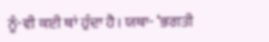ਨੂੰ-ਵੀ ਕਈ ਥਾਂ ਹੁੰਦਾ ਹੈ। ਯਥਾ- ‘ਭਗਤੀ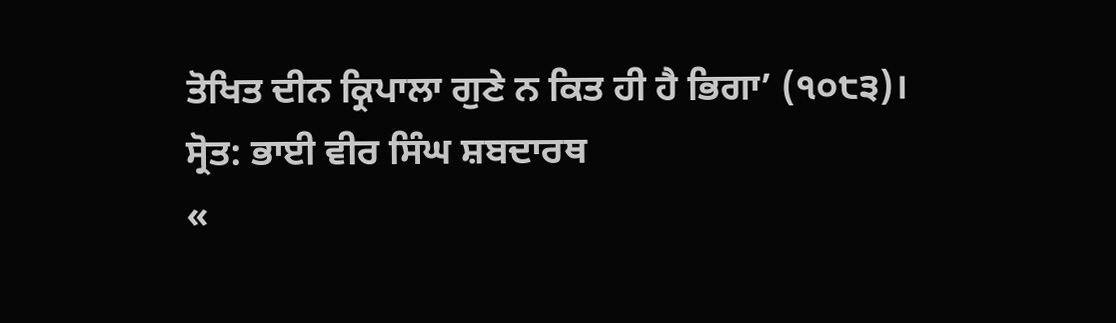ਤੋਖਿਤ ਦੀਨ ਕ੍ਰਿਪਾਲਾ ਗੁਣੇ ਨ ਕਿਤ ਹੀ ਹੈ ਭਿਗਾ’ (੧੦੮੩)।
ਸ੍ਰੋਤ: ਭਾਈ ਵੀਰ ਸਿੰਘ ਸ਼ਬਦਾਰਥ
«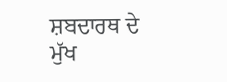ਸ਼ਬਦਾਰਥ ਦੇ ਮੁੱਖ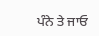ਪੰਨੇ ਤੇ ਜਾਓ